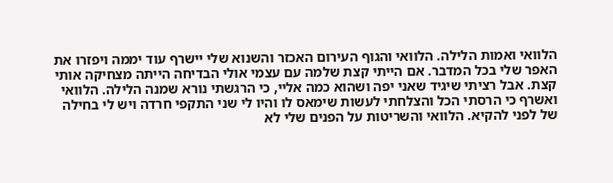הלוואי ואמות הלילה. הלוואי והגוף העירום האכזר והשנוא שלי יישרף עוד יממה ויפזרו את האפר שלי בכל המדבר. אם הייתי קצת שלמה עם עצמי אולי הבדיחה הייתה מצחיקה אותי קצת. אבל רציתי שיגיד שאני יפה ושהוא כמה אליי, כי הרגשתי נורא שמנה הלילה. הלוואי ואשרף כי הרסתי הכל והצלחתי לעשות שימאס לו והיו לי שני התקפי חרדה ויש לי בחילה של לפני להקיא. הלוואי והשריטות על הפנים שלי לא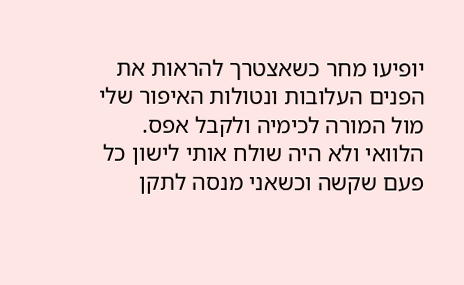יופיעו מחר כשאצטרך להראות את הפנים העלובות ונטולות האיפור שלי מול המורה לכימיה ולקבל אפס.
הלוואי ולא היה שולח אותי לישון כל פעם שקשה וכשאני מנסה לתקן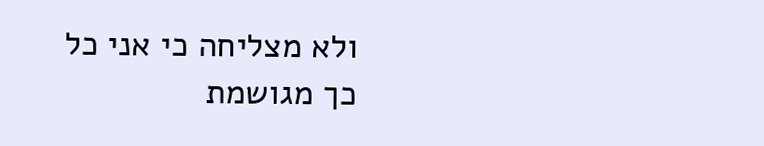ולא מצליחה כי אני כל כך מגושמת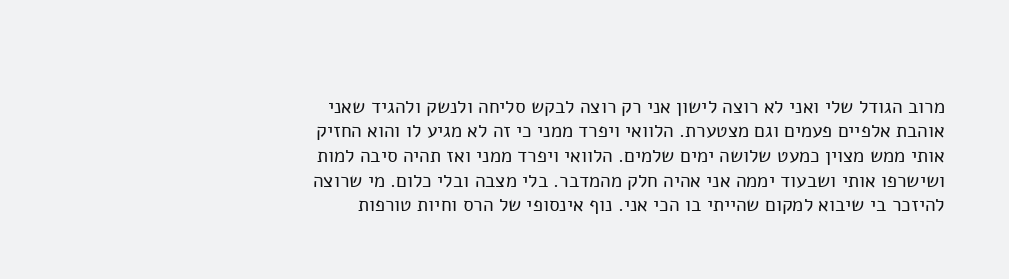מרוב הגודל שלי ואני לא רוצה לישון אני רק רוצה לבקש סליחה ולנשק ולהגיד שאני אוהבת אלפיים פעמים וגם מצטערת. הלוואי ויפרד ממני כי זה לא מגיע לו והוא החזיק אותי ממש מצוין כמעט שלושה ימים שלמים. הלוואי ויפרד ממני ואז תהיה סיבה למות ושישרפו אותי ושבעוד יממה אני אהיה חלק מהמדבר. בלי מצבה ובלי כלום. מי שרוצה להיזכר בי שיבוא למקום שהייתי בו הכי אני. נוף אינסופי של הרס וחיות טורפות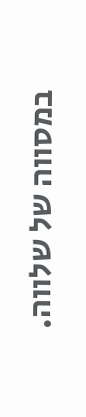במסווה של שלווה.